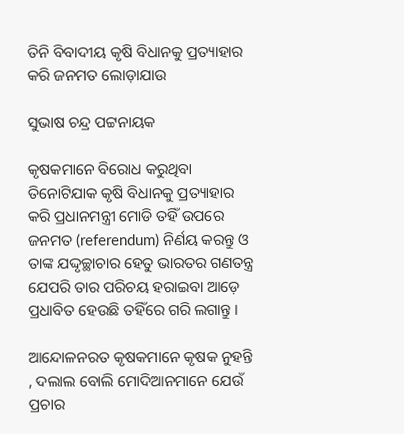ତିନି ବିବାଦୀୟ କୃଷି ବିଧାନକୁ ପ୍ରତ୍ୟାହାର କରି ଜନମତ ଲୋଡ଼ାଯାଉ

ସୁଭାଷ ଚନ୍ଦ୍ର ପଟ୍ଟନାୟକ

କୃଷକମାନେ ବିରୋଧ କରୁଥିବା ତିନୋଟିଯାକ କୃଷି ବିଧାନକୁ ପ୍ରତ୍ୟାହାର କରି ପ୍ରଧାନମନ୍ତ୍ରୀ ମୋଡି ତହିଁ ଉପରେ ଜନମତ (referendum) ନିର୍ଣୟ କରନ୍ତୁ ଓ ତାଙ୍କ ଯଦ୍ଦୃଚ୍ଛାଚାର ହେତୁ ଭାରତର ଗଣତନ୍ତ୍ର ଯେପରି ତାର ପରିଚୟ ହରାଇବା ଆଡ଼େ ପ୍ରଧାବିତ ହେଉଛି ତହିଁରେ ଗରି ଲଗାନ୍ତୁ ।

ଆନ୍ଦୋଳନରତ କୃଷକମାନେ କୃଷକ ନୁହନ୍ତି , ଦଲାଲ ବୋଲି ମୋଦିଆନମାନେ ଯେଉଁ ପ୍ରଚାର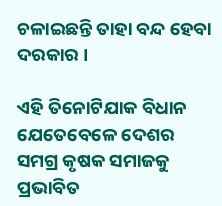ଚଳାଇଛନ୍ତି ତାହା ବନ୍ଦ ହେବା ଦରକାର ।

ଏହି ତିନୋଟିଯାକ ବିଧାନ ଯେତେବେଳେ ଦେଶର ସମଗ୍ର କୃଷକ ସମାଜକୁ ପ୍ରଭାବିତ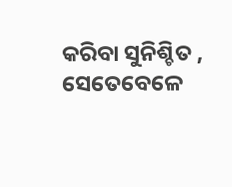କରିବା ସୁନିଶ୍ଚିତ , ସେତେବେଳେ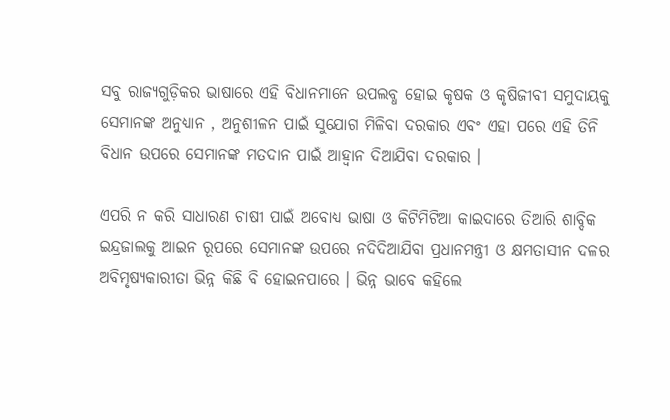ସବୁ ରାଜ୍ୟଗୁଡ଼ିକର ଭାଷାରେ ଏହି ବିଧାନମାନେ ଉପଲବ୍ଧ ହୋଇ କୃଷକ ଓ କୃଷିଜୀବୀ ସମୁଦାୟକୁ ସେମାନଙ୍କ ଅନୁଧ୍ୟାନ , ଅନୁଶୀଳନ ପାଇଁ ସୁଯୋଗ ମିଳିବା ଦରକାର ଏବଂ ଏହା ପରେ ଏହି ତିନି ବିଧାନ ଉପରେ ସେମାନଙ୍କ ମତଦାନ ପାଇଁ ଆହ୍ଵାନ ଦିଆଯିବା ଦରକାର ।

ଏପରି ନ କରି ସାଧାରଣ ଚାଷୀ ପାଇଁ ଅବୋଧ୍ୟ ଭାଷା ଓ କିଟିମିଟିଆ କାଇଦାରେ ତିଆରି ଶାବ୍ଦିକ ଇନ୍ଦ୍ରଜାଲକୁ ଆଇନ ରୂପରେ ସେମାନଙ୍କ ଉପରେ ନଦିଦିଆଯିବା ପ୍ରଧାନମନ୍ତ୍ରୀ ଓ କ୍ଷମତାସୀନ ଦଳର ଅବିମୃଷ୍ୟକାରୀତା ଭିନ୍ନ କିଛି ବି ହୋଇନପାରେ । ଭିନ୍ନ ଭାବେ କହିଲେ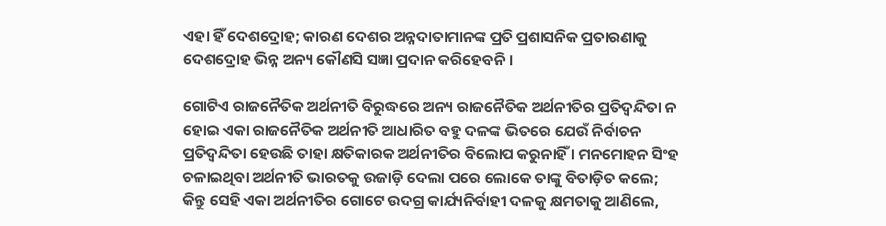ଏହା ହିଁ ଦେଶଦ୍ରୋହ; କାରଣ ଦେଶର ଅନ୍ନଦାତାମାନଙ୍କ ପ୍ରତି ପ୍ରଶାସନିକ ପ୍ରତାରଣାକୁ ଦେଶଦ୍ରୋହ ଭିନ୍ନ ଅନ୍ୟ କୌଣସି ସଜ୍ଞା ପ୍ରଦାନ କରିହେବନି ।

ଗୋଟିଏ ରାଜନୈତିକ ଅର୍ଥନୀତି ବିରୁଦ୍ଧରେ ଅନ୍ୟ ରାଜନୈତିକ ଅର୍ଥନୀତିର ପ୍ରତିଦ୍ୱନ୍ଦିତା ନ ହୋଇ ଏକା ରାଜନୈତିକ ଅର୍ଥନୀତି ଆଧାରିତ ବହୁ ଦଳଙ୍କ ଭିତରେ ଯେଉଁ ନିର୍ବାଚନ ପ୍ରତିଦ୍ୱନ୍ଦିତା ହେଉଛି ତାହା କ୍ଷତିକାରକ ଅର୍ଥନୀତିର ବିଲୋପ କରୁନାହିଁ । ମନମୋହନ ସିଂହ ଚଳାଇଥିବା ଅର୍ଥନୀତି ଭାରତକୁ ଉଜାଡ଼ି ଦେଲା ପରେ ଲୋକେ ତାଙ୍କୁ ବିତାଡ଼ିତ କଲେ; କିନ୍ତୁ ସେହି ଏକା ଅର୍ଥନୀତିର ଗୋଟେ ଉଦଗ୍ର କାର୍ଯ୍ୟନିର୍ବାହୀ ଦଳକୁ କ୍ଷମତାକୁ ଆଣିଲେ,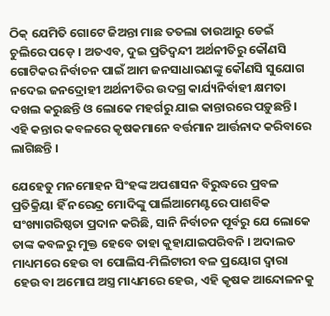ଠିକ୍ ଯେମିତି ଗୋଟେ ଜିଅନ୍ତା ମାଛ ତତଲା ତାଉଆରୁ ଡେଇଁ ଚୁଲିରେ ପଡ଼େ । ଅତଏବ, ଦୁଇ ପ୍ରତିଦ୍ଵନ୍ଦୀ ଅର୍ଥନୀତିରୁ କୌଣସି ଗୋଟିକର ନିର୍ବାଚନ ପାଇଁ ଆମ ଜନସାଧାରଣଙ୍କୁ କୌଣସି ସୁଯୋଗ ନଦେଇ ଜନଦ୍ରୋହୀ ଅର୍ଥନୀତିର ଉଦଗ୍ର କାର୍ଯ୍ୟନିର୍ବାହୀ କ୍ଷମତା ଦଖଲ କରୁଛନ୍ତି ଓ ଲୋକେ ମହର୍ଗରୁ ଯାଇ କାନ୍ତାରରେ ପଡ଼ୁଛନ୍ତି । ଏହି କନ୍ତାର କବଳରେ କୃଷକମାନେ ବର୍ତ୍ତମାନ ଆର୍ତ୍ତନାଦ କରିବାରେ ଲାଗିଛନ୍ତି ।

ଯେହେତୁ ମନମୋହନ ସିଂହଙ୍କ ଅପଶାସନ ବିରୁଦ୍ଧରେ ପ୍ରବଳ ପ୍ରତିକ୍ରିୟା ହିଁ ନରେନ୍ଦ୍ର ମୋଦିଙ୍କୁ ପାର୍ଲିଆମେଣ୍ଟରେ ପାଶବିକ ସଂଖ୍ୟାଗରିଷ୍ଠତା ପ୍ରଦାନ କରିଛି, ସାନି ନିର୍ବାଚନ ପୂର୍ବରୁ ଯେ ଲୋକେ ତାଙ୍କ କବଳରୁ ମୁକ୍ତ ହେବେ ତାହା କୁହାଯାଇପରିବନି । ଅଦାଲତ ମାଧ୍ୟମରେ ହେଉ ବା ପୋଲିସ-ମିଲିଟାରୀ ବଳ ପ୍ରୟୋଗ ଦ୍ଵାରା ହେଉ ବା ଅମୋଘ ଅସ୍ତ୍ର ମାଧ୍ୟମରେ ହେଉ, ଏହି କୃଷକ ଆନ୍ଦୋଳନକୁ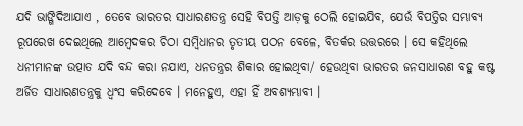ଯଦି ଭାଙ୍ଗିଦିଆଯାଏ , ତେବେ ଭାରତର ସାଧାରଣତନ୍ତ୍ର ସେହି ବିପତ୍ତି ଆଡ଼କୁ ଠେଲି ହୋଇଯିବ, ଯେଉଁ ବିପତ୍ତିର ସମ୍ଭାବ୍ୟ ରୂପରେଖ ଦେଇଥିଲେ ଆମ୍ବେଦକର ଚିଠା ସମ୍ବିଧାନର ତୃତୀୟ ପଠନ ବେଳେ, ବିତର୍କର ଉତ୍ତରରେ । ସେ କହିଥିଲେ ଧନୀମାନଙ୍କ ଉତ୍ପାତ ଯଦି ବନ୍ଦ କରା ନଯାଏ, ଧନତନ୍ତ୍ରର ଶିକାର ହୋଇଥିବା/ ହେଉଥିବା ଭାରତର ଜନସାଧାରଣ ବହୁ କଷ୍ଟ ଅର୍ଜିତ ସାଧାରଣତନ୍ତ୍ରକୁ ଧ୍ଵଂସ କରିଦେବେ । ମନେହୁଏ, ଏହା ହିଁ ଅବଶ୍ୟମ୍ଭାବୀ ।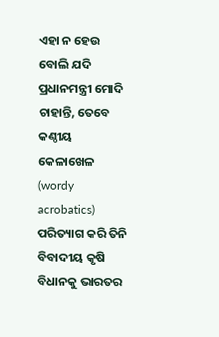ଏହା ନ ହେଉ ବୋଲି ଯଦି ପ୍ରଧାନମନ୍ତ୍ରୀ ମୋଦି ଚାହାନ୍ତି, ତେବେ କଣ୍ଠୀୟ କେଳାଖେଳ (wordy acrobatics) ପରିତ୍ୟାଗ କରି ତିନି ବିବାଦୀୟ କୃଷି ବିଧାନକୁ ଭାରତର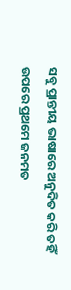ସବୁ ପ୍ରାନ୍ତୀୟ ଭାଷାରେ ଅନୁଦିତ କରି ତହିଁ ଉପରେ ପ୍ରଥମେ ଜନମତ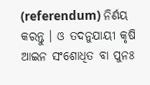(referendum) ନିର୍ଣୟ କରନ୍ତୁ । ଓ ତଦନୁଯାୟୀ କୃଷି ଆଇନ ସଂଶୋଧିତ ବା ପୁନଃ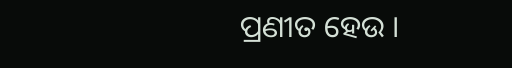ପ୍ରଣୀତ ହେଉ ।